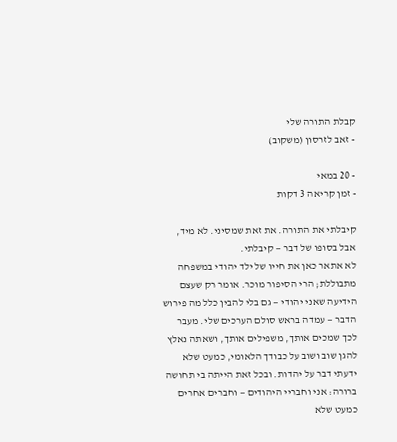קבלת התורה שלי
- זאב לזרסון (משקוב)

- 20 במאי
- זמן קריאה 3 דקות

קיבלתי את התורה. את זאת שמסיני. לא מיד, אבל בסופו של דבר — קיבלתי.
לא אתאר כאן את חייו של ילד יהודי במשפחה מתבוללת; הרי הסיפור מוכר. אומר רק שעצם הידיעה שאני יהודי — גם בלי להבין כלל מה פירוש הדבר — עמדה בראש סולם הערכים שלי. מעבר לכך שמכים אותך, משפילים אותך, ושאתה נאלץ להגן שוב ושוב על כבודך הלאומי, כמעט שלא ידעתי דבר על יהדות. ובכל זאת הייתה בי תחושה ברורה: אני וחבריי היהודים — וחברים אחרים כמעט שלא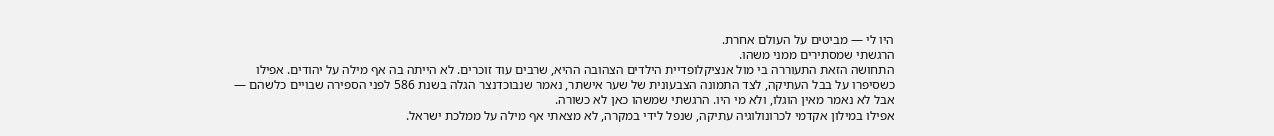היו לי — מביטים על העולם אחרת.
הרגשתי שמסתירים ממני משהו.
התחושה הזאת התעוררה בי מול אנציקלופדיית הילדים הצהובה ההיא, שרבים עוד זוכרים. לא הייתה בה אף מילה על יהודים. אפילו כשסיפרו על בבל העתיקה, לצד התמונה הצבעונית של שער אישתר, נאמר שנבוכדנצר הגלה בשנת 586 לפני הספירה שבויים כלשהם — אבל לא נאמר מאין הוגלו, ולא מי היו. הרגשתי שמשהו כאן לא כשורה.
אפילו במילון אקדמי לכרונולוגיה עתיקה, שנפל לידי במקרה, לא מצאתי אף מילה על ממלכת ישראל.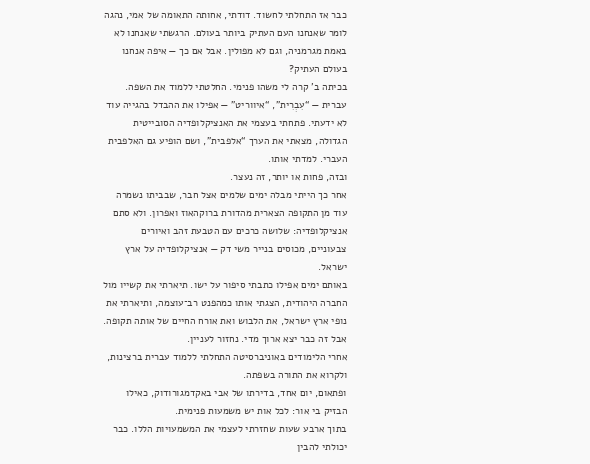כבר אז התחלתי לחשוד. דודתי, אחותה התאומה של אמי, נהגה לומר שאנחנו העם העתיק ביותר בעולם. הרגשתי שאנחנו לא באמת מגרמניה, וגם לא מפולין. אבל אם כך — איפה אנחנו בעולם העתיק?
בכיתה ב’ קרה לי משהו פנימי. החלטתי ללמוד את השפה. עברית — “עִבְרִית”, “איווריט” — אפילו את ההבדל בהגייה עוד לא ידעתי. פתחתי בעצמי את האנציקלופדיה הסובייטית הגדולה, מצאתי את הערך “אלפבית”, ושם הופיע גם האלפבית העברי. למדתי אותו.
ובזה, פחות או יותר, זה נעצר.
אחר כך הייתי מבלה ימים שלמים אצל חבר, שבביתו נשמרה עוד מן התקופה הצארית מהדורת ברוקהאוז ואפרון. ולא סתם אנציקלופדיה: שלושה כרכים עם הטבעת זהב ואיורים צבעוניים, מכוסים בנייר משי דק — אנציקלופדיה על ארץ ישראל.
באותם ימים אפילו כתבתי סיפור על ישו. תיארתי את קשייו מול החברה היהודית, הצגתי אותו כמהפנט רב־עוצמה, ותיארתי את נופי ארץ ישראל, את הלבוש ואת אורח החיים של אותה תקופה.
אבל זה כבר יצא ארוך מדי. נחזור לעניין.
אחרי הלימודים באוניברסיטה התחלתי ללמוד עברית ברצינות, ולקרוא את התורה בשפתה.
ופתאום, יום אחד, בדירתו של אבי באקדמגורודוק, כאילו הבזיק בי אור: לכל אות יש משמעות פנימית.
בתוך ארבע שעות שחזרתי לעצמי את המשמעויות הללו. כבר יכולתי להבין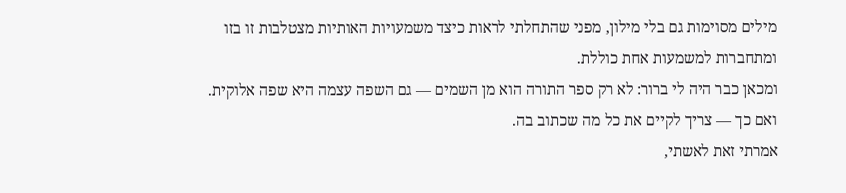מילים מסוימות גם בלי מילון, מפני שהתחלתי לראות כיצד משמעויות האותיות מצטלבות זו בזו ומתחברות למשמעות אחת כוללת.
ומכאן כבר היה לי ברור: לא רק ספר התורה הוא מן השמים — גם השפה עצמה היא שפה אלוקית.
ואם כך — צריך לקיים את כל מה שכתוב בה.
אמרתי זאת לאשתי,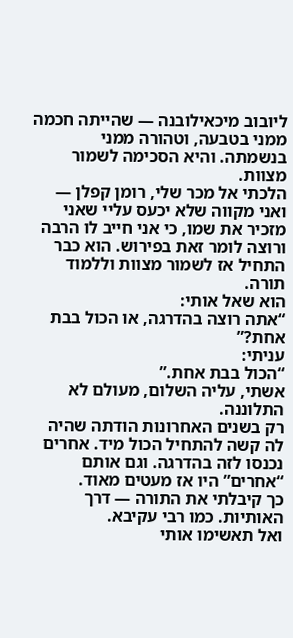ליובוב מיכאילובנה — שהייתה חכמה ממני בטבעה, וטהורה ממני בנשמתה. והיא הסכימה לשמור מצוות.
הלכתי אל מכר שלי, רומן קפלן — ואני מקווה שלא יכעס עליי שאני מזכיר את שמו, כי אני חייב לו הרבה ורוצה לומר זאת בפירוש. הוא כבר התחיל אז לשמור מצוות וללמוד תורה.
הוא שאל אותי:
“אתה רוצה בהדרגה, או הכול בבת אחת?”
עניתי:
“הכול בבת אחת.”
אשתי, עליה השלום, מעולם לא התלוננה.
רק בשנים האחרונות הודתה שהיה לה קשה להתחיל הכול מיד. אחרים נכנסו לזה בהדרגה. וגם אותם “אחרים” היו אז מעטים מאוד.
כך קיבלתי את התורה — דרך האותיות. כמו רבי עקיבא.
ואל תאשימו אותי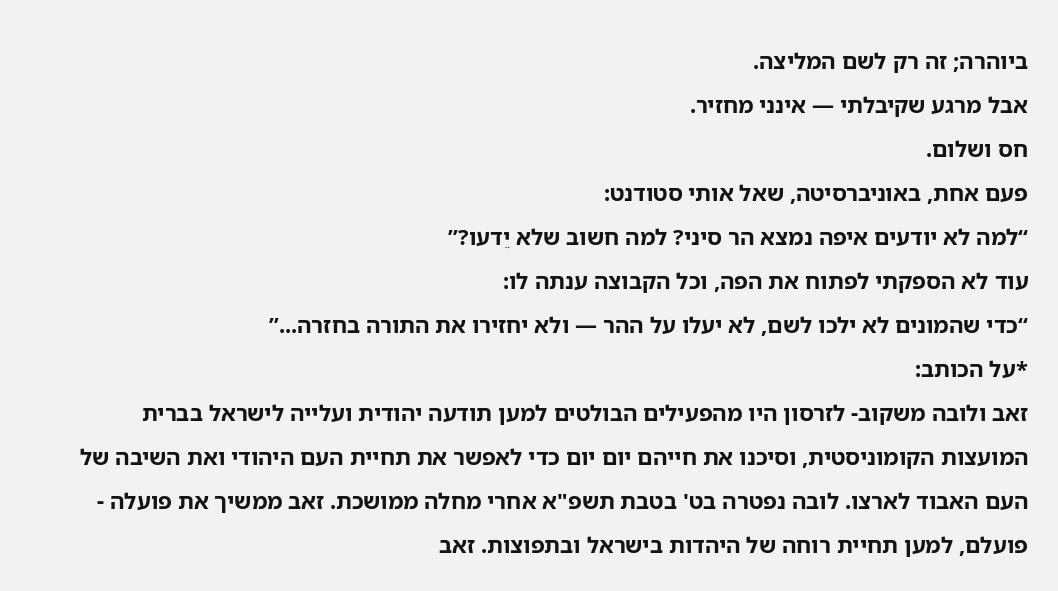ביוהרה; זה רק לשם המליצה.
אבל מרגע שקיבלתי — אינני מחזיר.
חס ושלום.
פעם אחת, באוניברסיטה, שאל אותי סטודנט:
“למה לא יודעים איפה נמצא הר סיני? למה חשוב שלא יֵדעו?”
עוד לא הספקתי לפתוח את הפה, וכל הקבוצה ענתה לו:
“כדי שהמונים לא ילכו לשם, לא יעלו על ההר — ולא יחזירו את התורה בחזרה...”
*על הכותב:
זאב ולובה משקוב- לזרסון היו מהפעילים הבולטים למען תודעה יהודית ועלייה לישראל בברית המועצות הקומוניסטית, וסיכנו את חייהם יום יום כדי לאפשר את תחיית העם היהודי ואת השיבה של העם האבוד לארצו. לובה נפטרה בט' בטבת תשפ"א אחרי מחלה ממושכת. זאב ממשיך את פועלה - פועלם, למען תחיית רוחה של היהדות בישראל ובתפוצות. זאב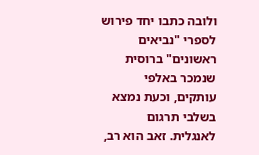ולובה כתבו יחד פירוש לספרי "נביאים ראשונים" ברוסית שנמכר באלפי עותקים, וכעת נמצא בשלבי תרגום לאנגלית. זאב הוא רב,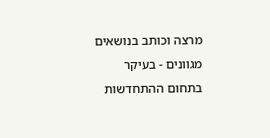מרצה וכותב בנושאים מגוונים - בעיקר בתחום ההתחדשות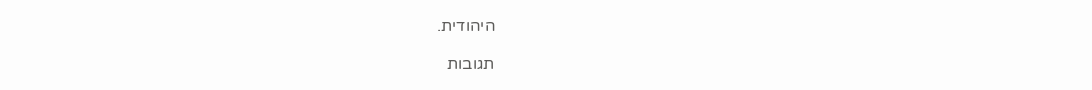היהודית.

תגובות